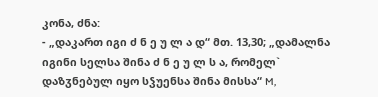კონა, ძნა:
- „დაკართ იგი ძ ნ ე უ ლ ა დ“ მთ. 13,30; „დამალნა იგინი სელსა შინა ძ ნ ე უ ლ ს ა, რომელ` დაზჳნებულ იყო სჴუენსა შინა მისსა“ M,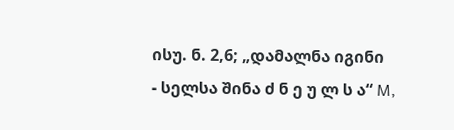ისუ. ნ. 2,6; „დამალნა იგინი
- სელსა შინა ძ ნ ე უ ლ ს ა“ M,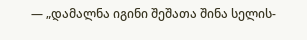— „დამალნა იგინი შეშათა შინა სელის-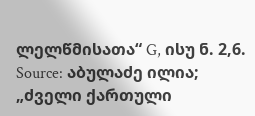ლელწმისათა“ G, ისუ ნ. 2,6.
Source: აბულაძე ილია; „ძველი ქართული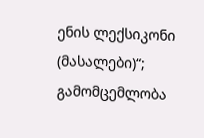ენის ლექსიკონი (მასალები)“; გამომცემლობა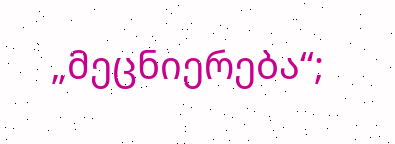„მეცნიერება“;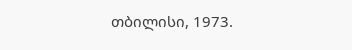თბილისი, 1973.